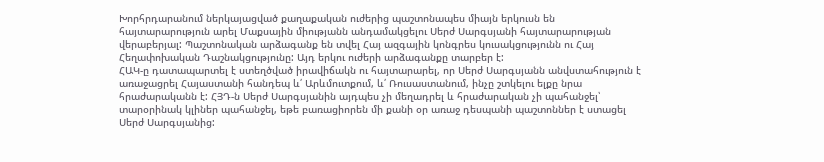Խորհրդարանում ներկայացված քաղաքական ուժերից պաշտոնապես միայն երկուսն են հայտարարություն արել Մաքսային միությանն անդամակցելու Սերժ Սարգսյանի հայտարարության վերաբերյալ: Պաշտոնական արձագանք են տվել Հայ ազգային կոնգրես կուսակցությունն ու Հայ Հեղափոխական Դաշնակցությունը: Այդ երկու ուժերի արձագանքը տարբեր է:
ՀԱԿ-ը դատապարտել է ստեղծված իրավիճակն ու հայտարարել, որ Սերժ Սարգսյանն անվստահություն է առաջացրել Հայաստանի հանդեպ և՛ Արևմուտքում, և՛ Ռուսաստանում, ինչը շտկելու ելքը նրա հրաժարականն է: ՀՅԴ-ն Սերժ Սարգսյանին այդպես չի մեղադրել և հրաժարական չի պահանջել՝ տարօրինակ կլիներ պահանջել, եթե բառացիորեն մի քանի օր առաջ դեսպանի պաշտոններ է ստացել Սերժ Սարգսյանից: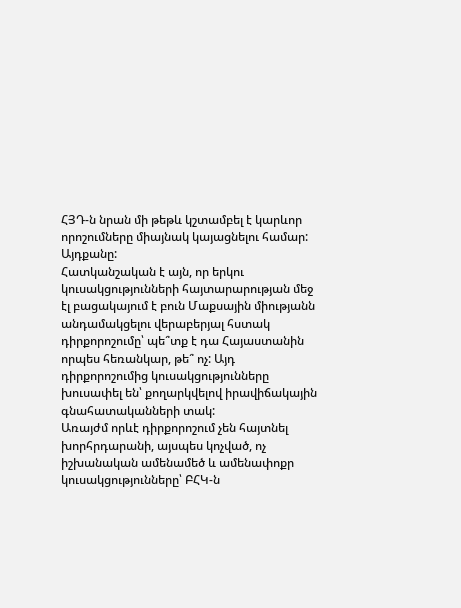ՀՅԴ-ն նրան մի թեթև կշտամբել է կարևոր որոշումները միայնակ կայացնելու համար: Այդքանը:
Հատկանշական է այն, որ երկու կուսակցությունների հայտարարության մեջ էլ բացակայում է բուն Մաքսային միությանն անդամակցելու վերաբերյալ հստակ դիրքորոշումը՝ պե՞տք է դա Հայաստանին որպես հեռանկար, թե՞ ոչ: Այդ դիրքորոշումից կուսակցությունները խուսափել են՝ քողարկվելով իրավիճակային գնահատականների տակ:
Առայժմ որևէ դիրքորոշում չեն հայտնել խորհրդարանի, այսպես կոչված, ոչ իշխանական ամենամեծ և ամենափոքր կուսակցությունները՝ ԲՀԿ-ն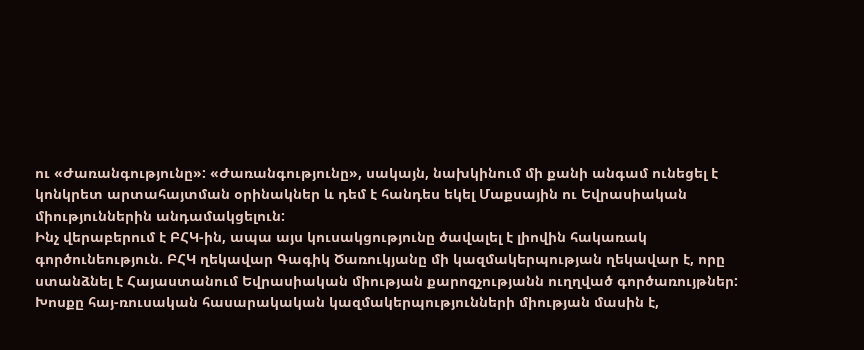ու «Ժառանգությունը»: «Ժառանգությունը», սակայն, նախկինում մի քանի անգամ ունեցել է կոնկրետ արտահայտման օրինակներ և դեմ է հանդես եկել Մաքսային ու Եվրասիական միություններին անդամակցելուն:
Ինչ վերաբերում է ԲՀԿ-ին, ապա այս կուսակցությունը ծավալել է լիովին հակառակ գործունեություն. ԲՀԿ ղեկավար Գագիկ Ծառուկյանը մի կազմակերպության ղեկավար է, որը ստանձնել է Հայաստանում Եվրասիական միության քարոզչությանն ուղղված գործառույթներ: Խոսքը հայ-ռուսական հասարակական կազմակերպությունների միության մասին է,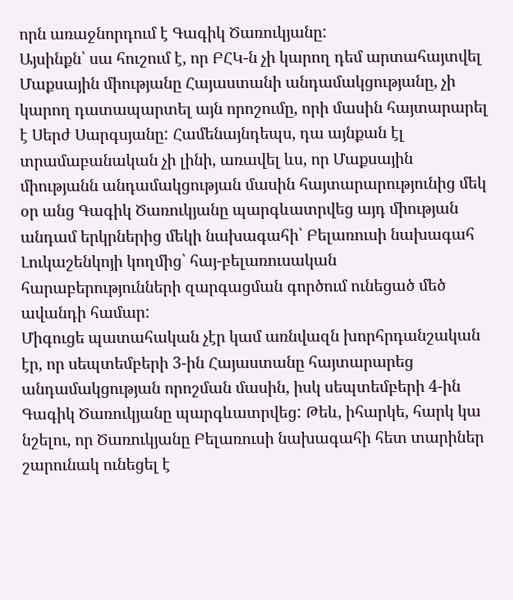որն առաջնորդում է Գագիկ Ծառուկյանը:
Այսինքն՝ սա հուշում է, որ ԲՀԿ-ն չի կարող դեմ արտահայտվել Մաքսային միությանը Հայաստանի անդամակցությանը, չի կարող դատապարտել այն որոշումը, որի մասին հայտարարել է Սերժ Սարգսյանը: Համենայնդեպս, դա այնքան էլ տրամաբանական չի լինի, առավել ևս, որ Մաքսային միությանն անդամակցության մասին հայտարարությունից մեկ օր անց Գագիկ Ծառուկյանը պարգևատրվեց այդ միության անդամ երկրներից մեկի նախագահի՝ Բելառուսի նախագահ Լուկաշենկոյի կողմից՝ հայ-բելառուսական հարաբերությունների զարգացման գործում ունեցած մեծ ավանդի համար:
Միգուցե պատահական չէր կամ առնվազն խորհրդանշական էր, որ սեպտեմբերի 3-ին Հայաստանը հայտարարեց անդամակցության որոշման մասին, իսկ սեպտեմբերի 4-ին Գագիկ Ծառուկյանը պարգևատրվեց: Թեև, իհարկե, հարկ կա նշելու, որ Ծառուկյանը Բելառուսի նախագահի հետ տարիներ շարունակ ունեցել է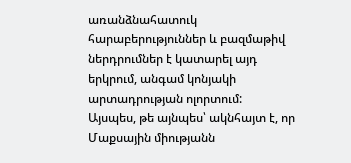առանձնահատուկ հարաբերություններ և բազմաթիվ ներդրումներ է կատարել այդ երկրում, անգամ կոնյակի արտադրության ոլորտում:
Այսպես, թե այնպես՝ ակնհայտ է, որ Մաքսային միությանն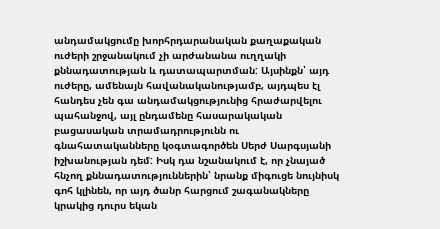անդամակցումը խորհրդարանական քաղաքական ուժերի շրջանակում չի արժանանա ուղղակի քննադատության և դատապարտման: Այսինքն՝ այդ ուժերը, ամենայն հավանականությամբ, այդպես էլ հանդես չեն գա անդամակցությունից հրաժարվելու պահանջով, այլ ընդամենը հասարակական բացասական տրամադրությունն ու գնահատականները կօգտագործեն Սերժ Սարգսյանի իշխանության դեմ: Իսկ դա նշանակում է, որ չնայած հնչող քննադատություններին՝ նրանք միգուցե նույնիսկ գոհ կլինեն, որ այդ ծանր հարցում շագանակները կրակից դուրս եկան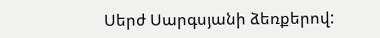Սերժ Սարգսյանի ձեռքերով: